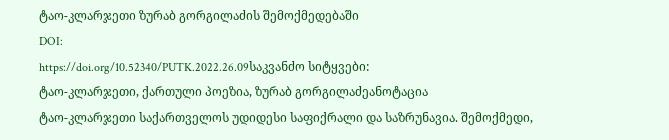ტაო-კლარჯეთი ზურაბ გორგილაძის შემოქმედებაში
DOI:
https://doi.org/10.52340/PUTK.2022.26.09საკვანძო სიტყვები:
ტაო-კლარჯეთი, ქართული პოეზია, ზურაბ გორგილაძეანოტაცია
ტაო-კლარჯეთი საქართველოს უდიდესი საფიქრალი და საზრუნავია. შემოქმედი,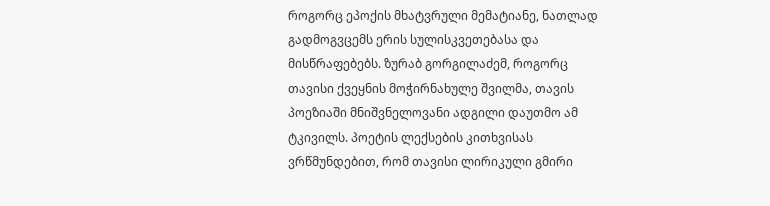როგორც ეპოქის მხატვრული მემატიანე, ნათლად გადმოგვცემს ერის სულისკვეთებასა და მისწრაფებებს. ზურაბ გორგილაძემ, როგორც თავისი ქვეყნის მოჭირნახულე შვილმა, თავის პოეზიაში მნიშვნელოვანი ადგილი დაუთმო ამ ტკივილს. პოეტის ლექსების კითხვისას ვრწმუნდებით, რომ თავისი ლირიკული გმირი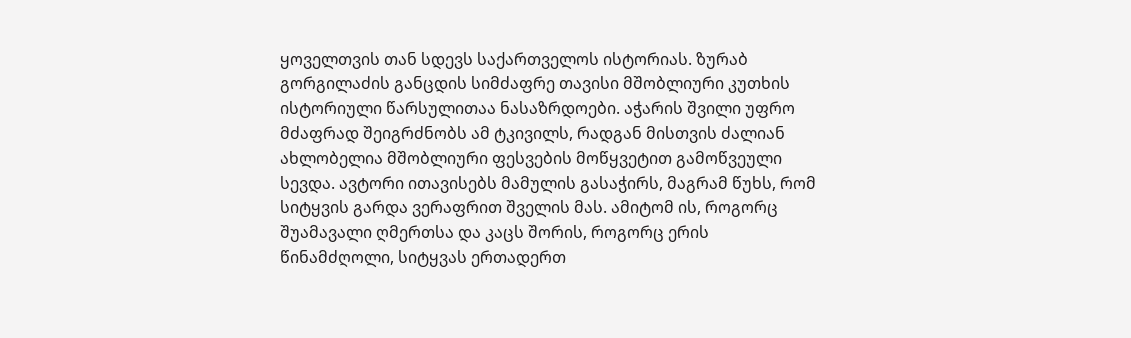ყოველთვის თან სდევს საქართველოს ისტორიას. ზურაბ გორგილაძის განცდის სიმძაფრე თავისი მშობლიური კუთხის ისტორიული წარსულითაა ნასაზრდოები. აჭარის შვილი უფრო მძაფრად შეიგრძნობს ამ ტკივილს, რადგან მისთვის ძალიან ახლობელია მშობლიური ფესვების მოწყვეტით გამოწვეული სევდა. ავტორი ითავისებს მამულის გასაჭირს, მაგრამ წუხს, რომ სიტყვის გარდა ვერაფრით შველის მას. ამიტომ ის, როგორც შუამავალი ღმერთსა და კაცს შორის, როგორც ერის წინამძღოლი, სიტყვას ერთადერთ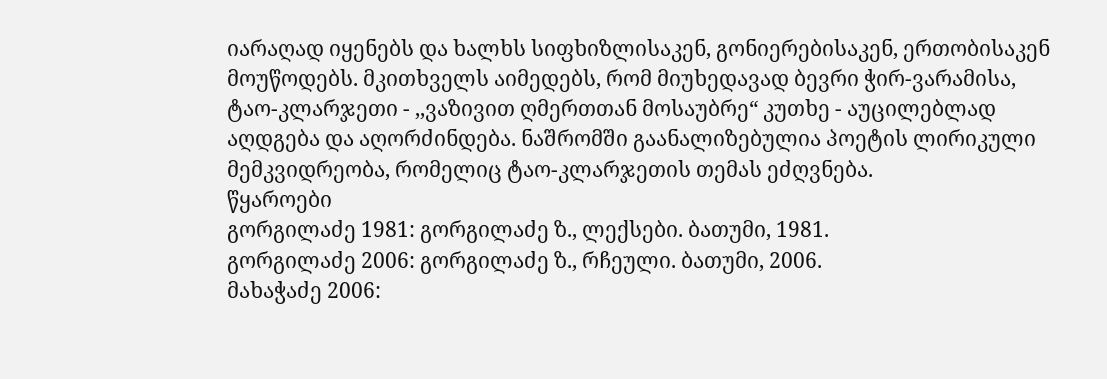იარაღად იყენებს და ხალხს სიფხიზლისაკენ, გონიერებისაკენ, ერთობისაკენ მოუწოდებს. მკითხველს აიმედებს, რომ მიუხედავად ბევრი ჭირ-ვარამისა, ტაო-კლარჯეთი - ,,ვაზივით ღმერთთან მოსაუბრე“ კუთხე - აუცილებლად აღდგება და აღორძინდება. ნაშრომში გაანალიზებულია პოეტის ლირიკული მემკვიდრეობა, რომელიც ტაო-კლარჯეთის თემას ეძღვნება.
წყაროები
გორგილაძე 1981: გორგილაძე ზ., ლექსები. ბათუმი, 1981.
გორგილაძე 2006: გორგილაძე ზ., რჩეული. ბათუმი, 2006.
მახაჭაძე 2006: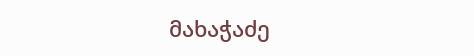მახაჭაძე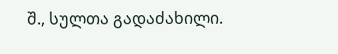შ., სულთა გადაძახილი.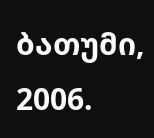ბათუმი, 2006.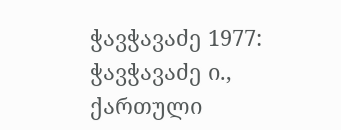ჭავჭავაძე 1977: ჭავჭავაძე ი., ქართული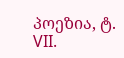პოეზია, ტ. VII.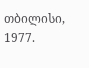თბილისი, 1977.